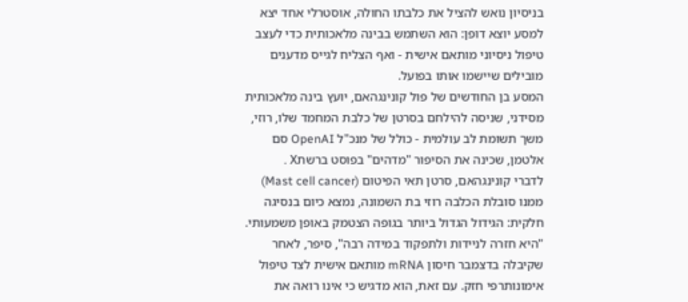בניסיון נואש להציל את כלבתו החולה, אוסטרלי אחד יצא למסע יוצא דופן: הוא השתמש בבינה מלאכותית כדי לעצב טיפול ניסיוני מותאם אישית - ואף הצליח לגייס מדענים מובילים שיישמו אותו בפועל.
המסע בן החודשים של פול קונינגהאם, יועץ בינה מלאכותית מסידני, שניסה להילחם בסרטן של כלבת המחמד שלו, רוזי, משך תשומת לב עולמית - כולל של מנכ"ל OpenAI סם אלטמן, שכינה את הסיפור "מדהים" בפוסט ברשתX .
לדברי קונינגהאם, סרטן תאי הפיטום (Mast cell cancer) ממנו סובלת הכלבה רוזי בת השמונה, נמצא כיום בנסיגה חלקית: הגידול הגדול ביותר בגופה הצטמק באופן משמעותי. "היא חזרה לניידות ולתפקוד במידה רבה", סיפר, לאחר שקיבלה בדצמבר חיסון mRNA מותאם אישית לצד טיפול אימונותרפי חזק. עם זאת, הוא מדגיש כי אינו רואה את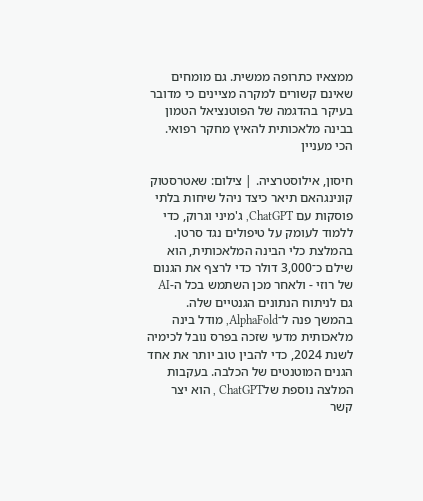ממצאיו כתרופה ממשית. גם מומחים שאינם קשורים למקרה מציינים כי מדובר בעיקר בהדגמה של הפוטנציאל הטמון בבינה מלאכותית להאיץ מחקר רפואי.
הכי מעניין

חיסון, אילוסטרציה. | צילום: שאטרסטוק
קונינגהאם תיאר כיצד ניהל שיחות בלתי פוסקות עם ChatGPT, ג'מיני וגרוק, כדי ללמוד לעומק על טיפולים נגד סרטן. בהמלצת כלי הבינה המלאכותית, הוא שילם כ־3,000 דולר כדי לרצף את הגנום של רוזי - ולאחר מכן השתמש בכל ה-AI גם לניתוח הנתונים הגנטיים שלה.
בהמשך פנה ל־AlphaFold, מודל בינה מלאכותית מדעי שזכה בפרס נובל לכימיה לשנת 2024, כדי להבין טוב יותר את אחד הגנים המוטנטים של הכלבה. בעקבות המלצה נוספת שלChatGPT , הוא יצר קשר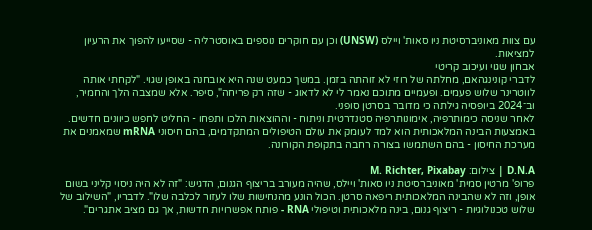עם צוות מאוניברסיטת ניו סאות' ויילס (UNSW) וכן עם חוקרים נוספים באוסטרליה - שסייעו להפוך את הרעיון למציאות.
אבחון שגוי ועיכוב קריטי
לדברי קונינגהאם, מחלתה של רוזי לא זוהתה בזמן. במשך כמעט שנה היא אובחנה באופן שגוי. "לקחתי אותה לווטרינר שלוש פעמים. ופעמיים מתוכם נאמר לי לא לדאוג - שזה רק פריחה", סיפר. אלא שמצבה הלך והחמיר, וב־2024 ביופסיה גילתה כי מדובר בסרטן סופני.
לאחר שניסה כימותרפיה, אימונותרפיה סטנדרטית וניתוח - וההוצאות הלכו ותפחו - החליט לחפש כיוונים חדשים. באמצעות הבינה המלאכותית הוא למד לעומק את עולם הטיפולים המתקדמים, בהם חיסוני mRNA שמאמנים את מערכת החיסון - בהם השתמשו בצורה רחבה בתקופת הקורונה.

D.N.A | צילום: M. Richter, Pixabay
פרופ' מרטין סמית' מאוניברסיטת ניו סאות' ויילס, שהיה מעורב בריצוף הגנום, הדגיש: "זה לא היה ניסוי קליני בשום אופן, וזה לא שהבינה המלאכותית ריפאה סרטן. הכול הונע מהנחישות שלו לעזור לכלבה שלו". לדבריו, "השילוב של שלוש טכנולוגיות - ריצוף גנום, בינה מלאכותית וטיפולי RNA - פותח אפשרויות חדשות, אך גם מציב אתגרים".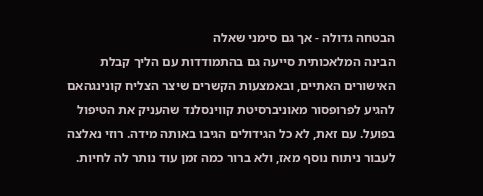הבטחה גדולה - אך גם סימני שאלה
הבינה המלאכותית סייעה גם בהתמודדות עם הליך קבלת האישורים האתיים, ובאמצעות הקשרים שיצר הצליח קונינגהאם להגיע לפרופסור מאוניברסיטת קווינסלנד שהעניק את הטיפול בפועל. עם זאת, לא כל הגידולים הגיבו באותה מידה. רוזי נאלצה לעבור ניתוח נוסף מאז, ולא ברור כמה זמן עוד נותר לה לחיות.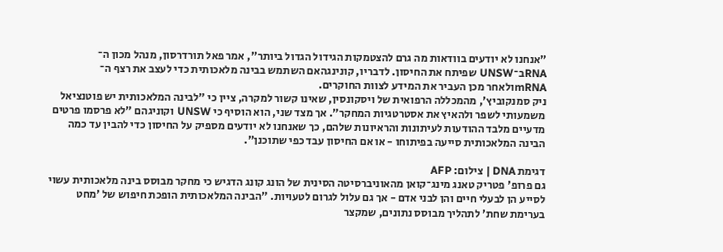"אנחנו לא יודעים בוודאות מה גרם להצטמקות הגידול הגדול ביותר", אמר פאל תורדרסון, מנהל מכון ה־ RNAב־UNSW שפיתח את החיסון. לדבריו, קונינגהאם השתמש בבינה מלאכותית כדי לעצב את רצף ה־ mRNAולאחר מכן העביר את המידע לצוות החוקרים.
ניק סמנקוביץ', מהמכללה הרפואית של ויסקונסין, שאינו קשור למקרה, ציין כי "לבינה המלאכותית יש פוטנציאל משמעותי לשפר ולהאיץ את אסטרטגיות המחקר". אך מצד שני, הוא הוסיף כי UNSW וקוניגהם "לא פרסמו פרטים מדעיים מלבד ההודעות לעיתונות והראיונות שלהם, כך שאנחנו לא יודעים מספיק על החיסון כדי להבין עד כמה הבינה המלאכותית סייעה בפיתוחו - או אם החיסון עבד כפי שתוכנן".

דגימת DNA | צילום: AFP
גם פרופ' פטריק טאנג מינג־קואן מהאוניברסיטה הסינית של הונג קונג הדגיש כי מחקר מבוסס בינה מלאכותית עשוי לסייע הן לבעלי חיים והן לבני אדם - אך גם עלול לגרום לטעויות. "הבינה המלאכותית הופכת חיפוש של 'מחט בערימת שחת' לתהליך מבוסס נתונים, שמקצר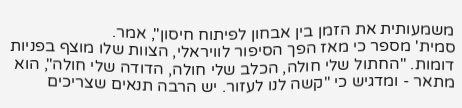משמעותית את הזמן בין אבחון לפיתוח חיסון", אמר.
סמית' מספר כי מאז הפך הסיפור לוויראלי, הצוות שלו מוצף בפניות דומות. "החתול שלי חולה, הכלב שלי חולה, הדודה שלי חולה", הוא מתאר - ומדגיש כי "קשה לנו לעזור. יש הרבה תנאים שצריכים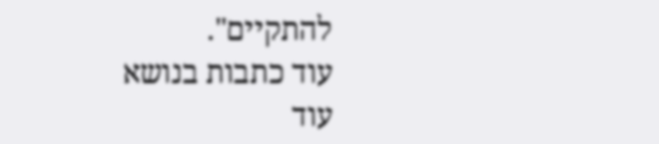להתקיים".
עוד כתבות בנושא
עוד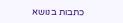כתבות בנושא